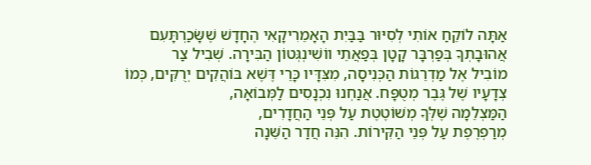אַתָּה לוֹקֵחַ אוֹתִי לְסִיּוּר בַּבַּיִת הָאָמֵרִיקָאִי הֶחָדָשׁ שֶׁשָּׂכַרְתָּעִם אֲהוּבָתְךָ בְּפַרְבָּר קָטָן בְּפַאֲתֵי ווֹשִׁינְגְּטוֹן הַבִּירָה. שְׁבִיל צַר
מוֹבִיל אֶל מַדְרֵגוֹת הַכְּנִיסָה, מִצִּדָּיו כָּרֵי דֶּשֶׁא בּוֹהֲקִים יְרֻקִּים, כְּמוֹ צְדָעָיו שֶׁל גֶּבֶר מְטֻפָּח. אֲנַחְנוּ נִכְנָסִים לַמְּבוֹאָה,
הַמַּצְלֵמָה שֶׁלְּךָ מְשׁוֹטֶטֶת עַל פְּנֵי הַחֲדָרִים,
מְרַפְרֶפֶת עַל פְּנֵי הַקִּירוֹת. הִנֵּה חֲדַר הַשֵּׁנָה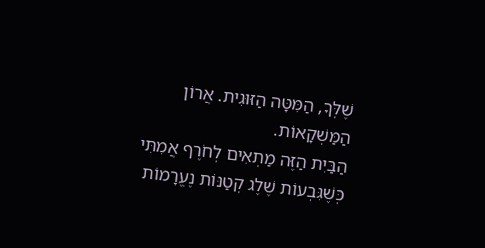שֶׁלְּךָ, הַמִּטָּה הַזּוּגִית. אֲרוֹן הַמַּשְׁקָאוֹת.
הַבַּיִת הַזֶּה מַתְאִים לְחֹרֶף אֲמִתִּי
כְּשֶׁגִּבְעוֹת שֶׁלֶג קְטַנּוֹת נֶעֱרָמוֹת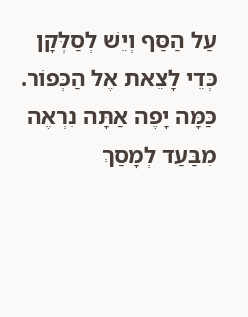עַל הַסַּף וְיֵשׁ לְסַלְּקָן כְּדֵי לָצֵאת אֶל הַכְּפוֹר.
כַּמָּה יָפֶה אַתָּה נִרְאֶה מִבַּעַד לְמָסַךְ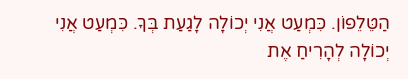הַטֵּלֵפוֹן. כִּמְעַט אֲנִי יְכוֹלָה לָגַעַת בְּךָ. כִּמְעַט אֲנִי יְכוֹלָה לְהָרִיחַ אֶת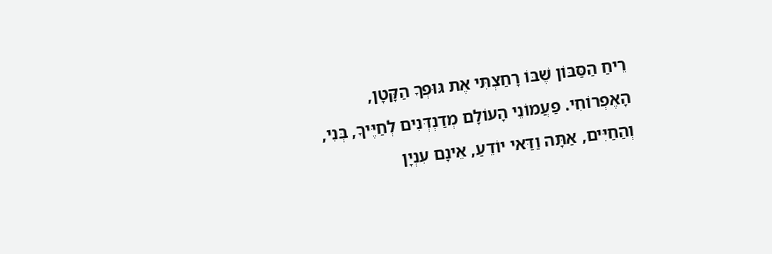רֵיחַ הַסַּבּוֹן שֶׁבּוֹ רָחַצְתִּי אֶת גּוּפְךָ הַקָּטָן,
הָאֶפְרוֹחִי. פַּעֲמוֹנֵי הָעוֹלָם מְדַנְדְּנִים לְחַיֶּיךָ, בְּנִי, וְהַחַיִּים, אַתָּה וַדַּאי יוֹדֵעַ, אֵינָם עִנְיָן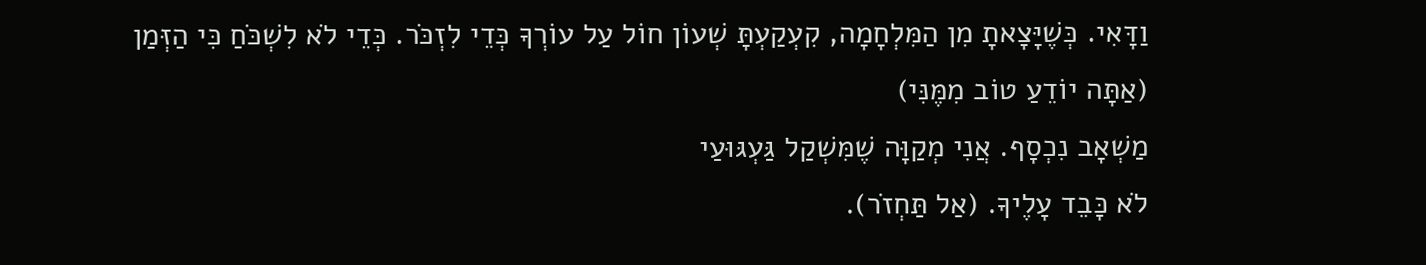וַדָּאִי. כְּשֶׁיָּצָאתָ מִן הַמִּלְחָמָה, קִעְקַעְתָּ שְׁעוֹן חוֹל עַל עוֹרְךָ כְּדֵי לִזְכֹּר. כְּדֵי לֹא לִשְׁכֹּחַ כִּי הַזְּמַן (אַתָּה יוֹדֵעַ טוֹב מִמֶּנִּי)
מַשְׁאָב נִכְסָף. אֲנִי מְקַוָּה שֶׁמִּשְׁקַל גַּעְגּוּעַי
לֹא כָּבֵד עָלֶיךָ. (אַל תַּחְזֹר).